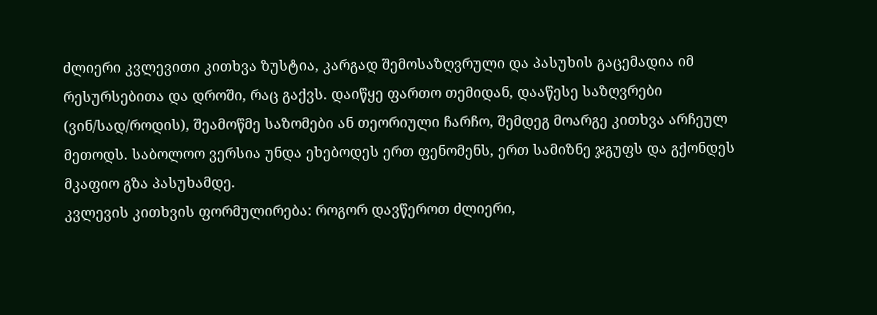ძლიერი კვლევითი კითხვა ზუსტია, კარგად შემოსაზღვრული და პასუხის გაცემადია იმ რესურსებითა და დროში, რაც გაქვს. დაიწყე ფართო თემიდან, დააწესე საზღვრები (ვინ/სად/როდის), შეამოწმე საზომები ან თეორიული ჩარჩო, შემდეგ მოარგე კითხვა არჩეულ მეთოდს. საბოლოო ვერსია უნდა ეხებოდეს ერთ ფენომენს, ერთ სამიზნე ჯგუფს და გქონდეს მკაფიო გზა პასუხამდე.
კვლევის კითხვის ფორმულირება: როგორ დავწეროთ ძლიერი,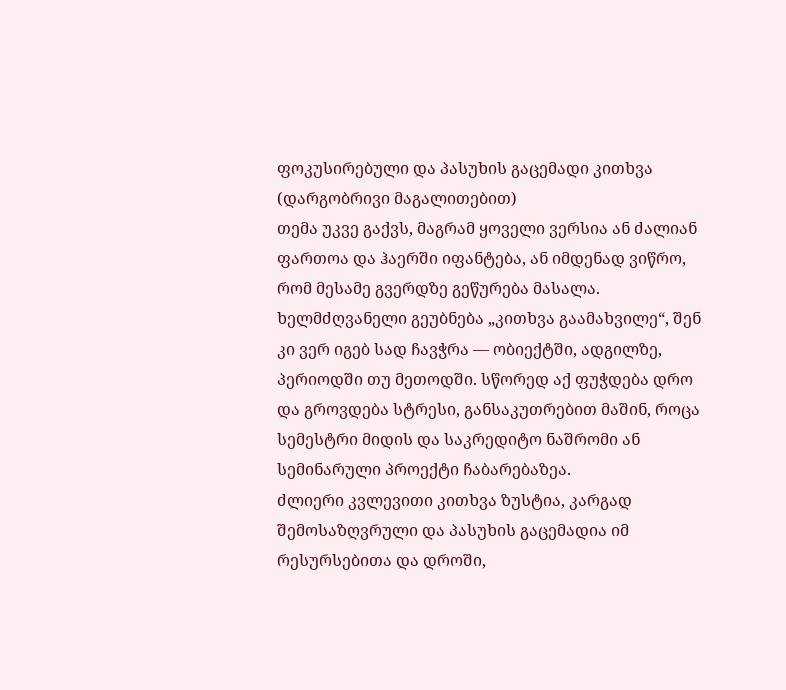ფოკუსირებული და პასუხის გაცემადი კითხვა (დარგობრივი მაგალითებით)
თემა უკვე გაქვს, მაგრამ ყოველი ვერსია ან ძალიან ფართოა და ჰაერში იფანტება, ან იმდენად ვიწრო, რომ მესამე გვერდზე გეწურება მასალა. ხელმძღვანელი გეუბნება „კითხვა გაამახვილე“, შენ კი ვერ იგებ სად ჩავჭრა — ობიექტში, ადგილზე, პერიოდში თუ მეთოდში. სწორედ აქ ფუჭდება დრო და გროვდება სტრესი, განსაკუთრებით მაშინ, როცა სემესტრი მიდის და საკრედიტო ნაშრომი ან სემინარული პროექტი ჩაბარებაზეა.
ძლიერი კვლევითი კითხვა ზუსტია, კარგად შემოსაზღვრული და პასუხის გაცემადია იმ რესურსებითა და დროში,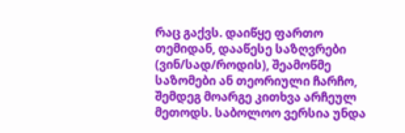რაც გაქვს. დაიწყე ფართო თემიდან, დააწესე საზღვრები (ვინ/სად/როდის), შეამოწმე საზომები ან თეორიული ჩარჩო, შემდეგ მოარგე კითხვა არჩეულ მეთოდს. საბოლოო ვერსია უნდა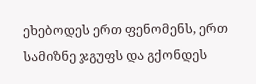ეხებოდეს ერთ ფენომენს, ერთ სამიზნე ჯგუფს და გქონდეს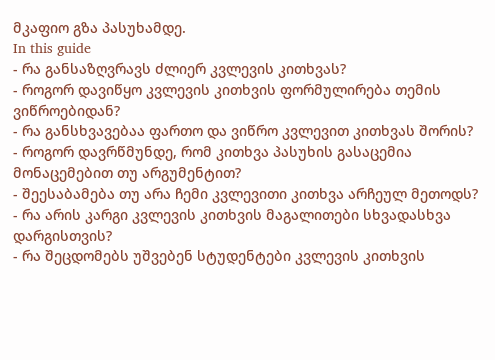მკაფიო გზა პასუხამდე.
In this guide
- რა განსაზღვრავს ძლიერ კვლევის კითხვას?
- როგორ დავიწყო კვლევის კითხვის ფორმულირება თემის ვიწროებიდან?
- რა განსხვავებაა ფართო და ვიწრო კვლევით კითხვას შორის?
- როგორ დავრწმუნდე, რომ კითხვა პასუხის გასაცემია მონაცემებით თუ არგუმენტით?
- შეესაბამება თუ არა ჩემი კვლევითი კითხვა არჩეულ მეთოდს?
- რა არის კარგი კვლევის კითხვის მაგალითები სხვადასხვა დარგისთვის?
- რა შეცდომებს უშვებენ სტუდენტები კვლევის კითხვის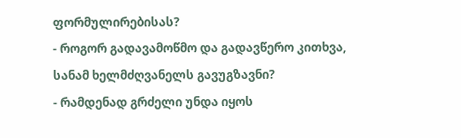ფორმულირებისას?
- როგორ გადავამოწმო და გადავწერო კითხვა, სანამ ხელმძღვანელს გავუგზავნი?
- რამდენად გრძელი უნდა იყოს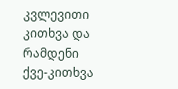კვლევითი კითხვა და რამდენი ქვე-კითხვა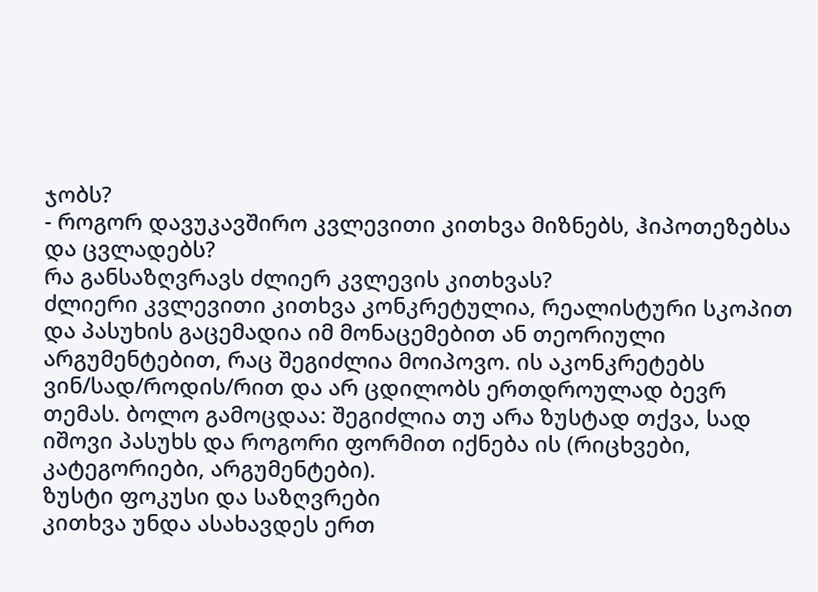ჯობს?
- როგორ დავუკავშირო კვლევითი კითხვა მიზნებს, ჰიპოთეზებსა და ცვლადებს?
რა განსაზღვრავს ძლიერ კვლევის კითხვას?
ძლიერი კვლევითი კითხვა კონკრეტულია, რეალისტური სკოპით და პასუხის გაცემადია იმ მონაცემებით ან თეორიული არგუმენტებით, რაც შეგიძლია მოიპოვო. ის აკონკრეტებს ვინ/სად/როდის/რით და არ ცდილობს ერთდროულად ბევრ თემას. ბოლო გამოცდაა: შეგიძლია თუ არა ზუსტად თქვა, სად იშოვი პასუხს და როგორი ფორმით იქნება ის (რიცხვები, კატეგორიები, არგუმენტები).
ზუსტი ფოკუსი და საზღვრები
კითხვა უნდა ასახავდეს ერთ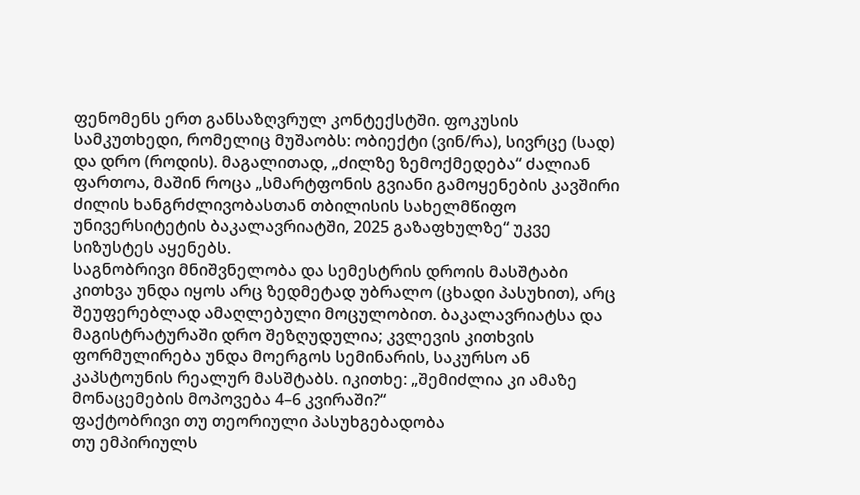ფენომენს ერთ განსაზღვრულ კონტექსტში. ფოკუსის სამკუთხედი, რომელიც მუშაობს: ობიექტი (ვინ/რა), სივრცე (სად) და დრო (როდის). მაგალითად, „ძილზე ზემოქმედება“ ძალიან ფართოა, მაშინ როცა „სმარტფონის გვიანი გამოყენების კავშირი ძილის ხანგრძლივობასთან თბილისის სახელმწიფო უნივერსიტეტის ბაკალავრიატში, 2025 გაზაფხულზე“ უკვე სიზუსტეს აყენებს.
საგნობრივი მნიშვნელობა და სემესტრის დროის მასშტაბი
კითხვა უნდა იყოს არც ზედმეტად უბრალო (ცხადი პასუხით), არც შეუფერებლად ამაღლებული მოცულობით. ბაკალავრიატსა და მაგისტრატურაში დრო შეზღუდულია; კვლევის კითხვის ფორმულირება უნდა მოერგოს სემინარის, საკურსო ან კაპსტოუნის რეალურ მასშტაბს. იკითხე: „შემიძლია კი ამაზე მონაცემების მოპოვება 4–6 კვირაში?“
ფაქტობრივი თუ თეორიული პასუხგებადობა
თუ ემპირიულს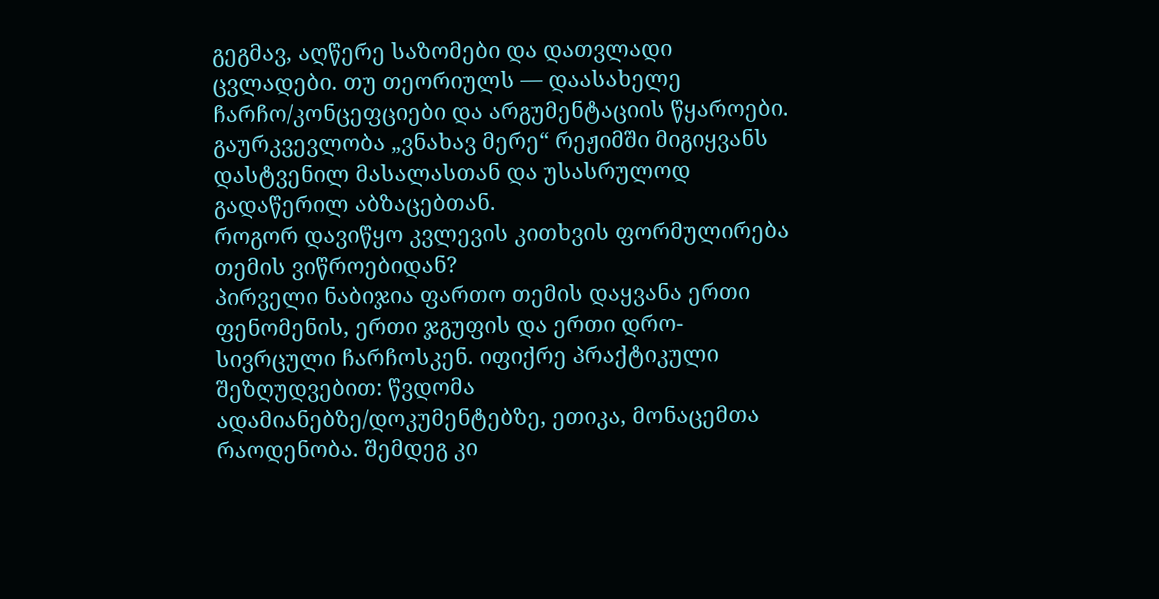გეგმავ, აღწერე საზომები და დათვლადი ცვლადები. თუ თეორიულს — დაასახელე ჩარჩო/კონცეფციები და არგუმენტაციის წყაროები. გაურკვევლობა „ვნახავ მერე“ რეჟიმში მიგიყვანს დასტვენილ მასალასთან და უსასრულოდ გადაწერილ აბზაცებთან.
როგორ დავიწყო კვლევის კითხვის ფორმულირება თემის ვიწროებიდან?
პირველი ნაბიჯია ფართო თემის დაყვანა ერთი ფენომენის, ერთი ჯგუფის და ერთი დრო-სივრცული ჩარჩოსკენ. იფიქრე პრაქტიკული შეზღუდვებით: წვდომა ადამიანებზე/დოკუმენტებზე, ეთიკა, მონაცემთა რაოდენობა. შემდეგ კი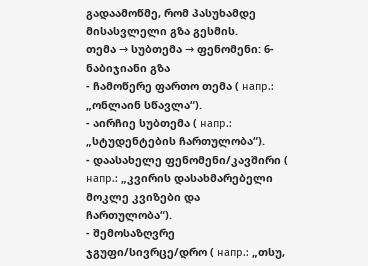გადაამოწმე, რომ პასუხამდე მისასვლელი გზა გესმის.
თემა → სუბთემა → ფენომენი: 6-ნაბიჯიანი გზა
- ჩამოწერე ფართო თემა ( напр.: „ონლაინ სწავლა“).
- აირჩიე სუბთემა ( напр.: „სტუდენტების ჩართულობა“).
- დაასახელე ფენომენი/კავშირი ( напр.: „კვირის დასახმარებელი მოკლე კვიზები და ჩართულობა“).
- შემოსაზღვრე ჯგუფი/სივრცე/დრო ( напр.: „თსუ,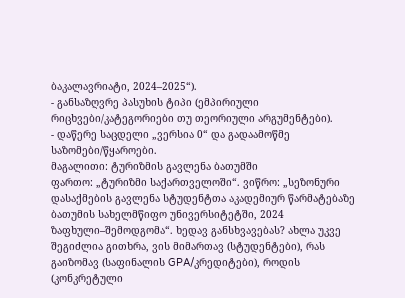ბაკალავრიატი, 2024–2025“).
- განსაზღვრე პასუხის ტიპი (ემპირიული რიცხვები/კატეგორიები თუ თეორიული არგუმენტები).
- დაწერე საცდელი „ვერსია 0“ და გადაამოწმე საზომები/წყაროები.
მაგალითი: ტურიზმის გავლენა ბათუმში
ფართო: „ტურიზმი საქართველოში“. ვიწრო: „სეზონური დასაქმების გავლენა სტუდენტთა აკადემიურ წარმატებაზე ბათუმის სახელმწიფო უნივერსიტეტში, 2024 ზაფხული–შემოდგომა“. ხედავ განსხვავებას? ახლა უკვე შეგიძლია გითხრა, ვის მიმართავ (სტუდენტები), რას გაიზომავ (საფინალის GPA/კრედიტები), როდის (კონკრეტული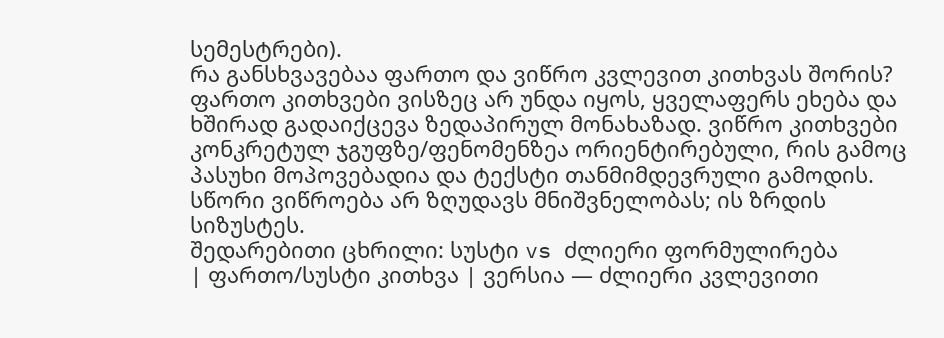სემესტრები).
რა განსხვავებაა ფართო და ვიწრო კვლევით კითხვას შორის?
ფართო კითხვები ვისზეც არ უნდა იყოს, ყველაფერს ეხება და ხშირად გადაიქცევა ზედაპირულ მონახაზად. ვიწრო კითხვები კონკრეტულ ჯგუფზე/ფენომენზეა ორიენტირებული, რის გამოც პასუხი მოპოვებადია და ტექსტი თანმიმდევრული გამოდის. სწორი ვიწროება არ ზღუდავს მნიშვნელობას; ის ზრდის სიზუსტეს.
შედარებითი ცხრილი: სუსტი vs ძლიერი ფორმულირება
| ფართო/სუსტი კითხვა | ვერსია — ძლიერი კვლევითი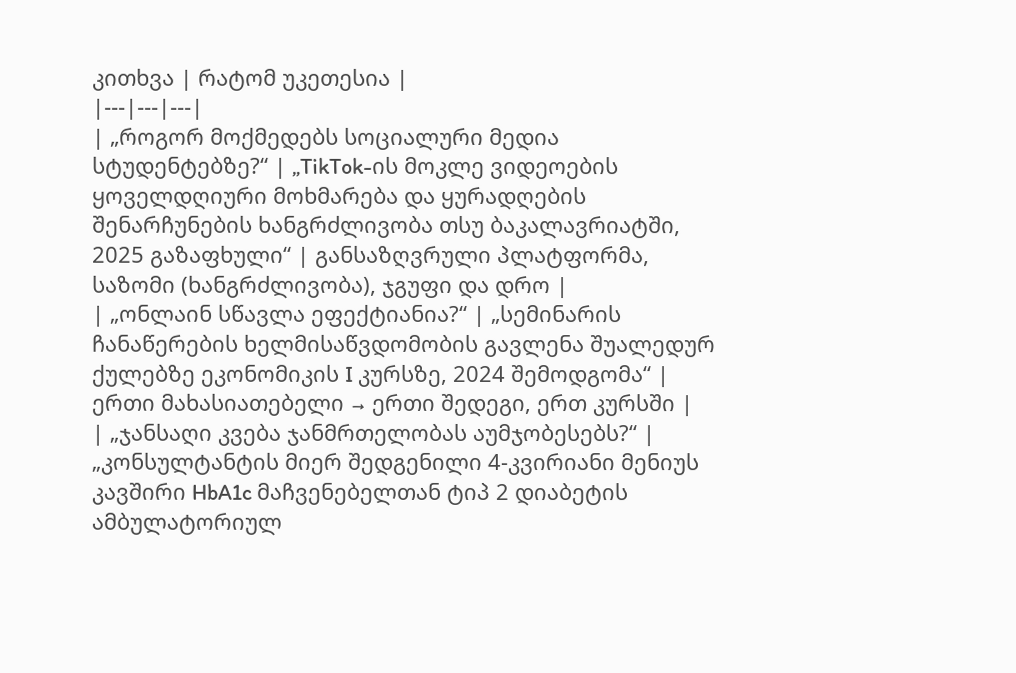კითხვა | რატომ უკეთესია |
|---|---|---|
| „როგორ მოქმედებს სოციალური მედია სტუდენტებზე?“ | „TikTok-ის მოკლე ვიდეოების ყოველდღიური მოხმარება და ყურადღების შენარჩუნების ხანგრძლივობა თსუ ბაკალავრიატში, 2025 გაზაფხული“ | განსაზღვრული პლატფორმა, საზომი (ხანგრძლივობა), ჯგუფი და დრო |
| „ონლაინ სწავლა ეფექტიანია?“ | „სემინარის ჩანაწერების ხელმისაწვდომობის გავლენა შუალედურ ქულებზე ეკონომიკის I კურსზე, 2024 შემოდგომა“ | ერთი მახასიათებელი → ერთი შედეგი, ერთ კურსში |
| „ჯანსაღი კვება ჯანმრთელობას აუმჯობესებს?“ | „კონსულტანტის მიერ შედგენილი 4-კვირიანი მენიუს კავშირი HbA1c მაჩვენებელთან ტიპ 2 დიაბეტის ამბულატორიულ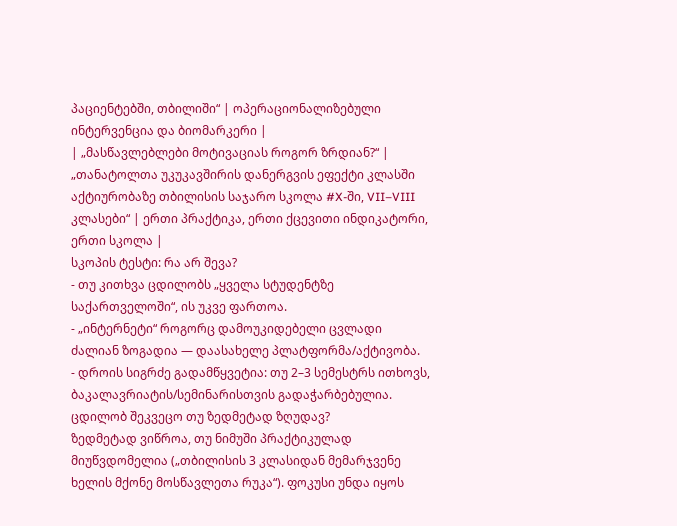პაციენტებში, თბილიში“ | ოპერაციონალიზებული ინტერვენცია და ბიომარკერი |
| „მასწავლებლები მოტივაციას როგორ ზრდიან?“ | „თანატოლთა უკუკავშირის დანერგვის ეფექტი კლასში აქტიურობაზე თბილისის საჯარო სკოლა #X-ში, VII–VIII კლასები“ | ერთი პრაქტიკა, ერთი ქცევითი ინდიკატორი, ერთი სკოლა |
სკოპის ტესტი: რა არ შევა?
- თუ კითხვა ცდილობს „ყველა სტუდენტზე საქართველოში“, ის უკვე ფართოა.
- „ინტერნეტი“ როგორც დამოუკიდებელი ცვლადი ძალიან ზოგადია — დაასახელე პლატფორმა/აქტივობა.
- დროის სიგრძე გადამწყვეტია: თუ 2–3 სემესტრს ითხოვს, ბაკალავრიატის/სემინარისთვის გადაჭარბებულია.
ცდილობ შეკვეცო თუ ზედმეტად ზღუდავ?
ზედმეტად ვიწროა, თუ ნიმუში პრაქტიკულად მიუწვდომელია („თბილისის 3 კლასიდან მემარჯვენე ხელის მქონე მოსწავლეთა რუკა“). ფოკუსი უნდა იყოს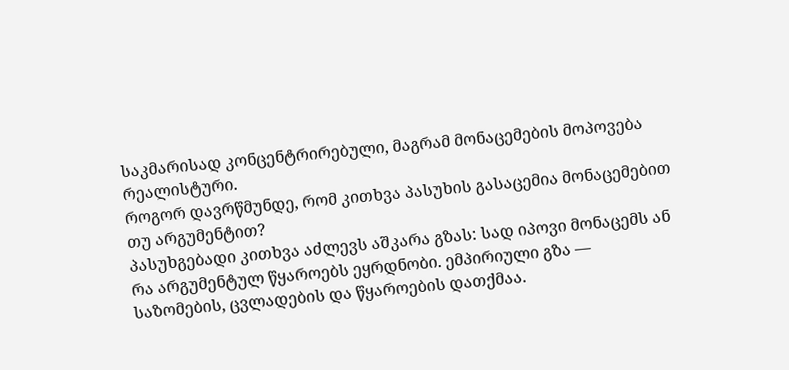საკმარისად კონცენტრირებული, მაგრამ მონაცემების მოპოვება რეალისტური.
როგორ დავრწმუნდე, რომ კითხვა პასუხის გასაცემია მონაცემებით თუ არგუმენტით?
პასუხგებადი კითხვა აძლევს აშკარა გზას: სად იპოვი მონაცემს ან რა არგუმენტულ წყაროებს ეყრდნობი. ემპირიული გზა — საზომების, ცვლადების და წყაროების დათქმაა.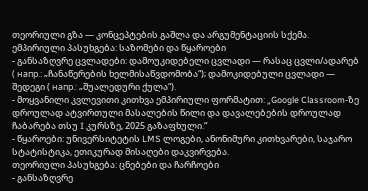თეორიული გზა — კონცეპტების გაშლა და არგუმენტაციის სქემა.
ემპირიული პასუხგება: საზომები და წყაროები
- განსაზღვრე ცვლადები: დამოუკიდებელი ცვლადი — რასაც ცვლი/ადარებ ( напр.: „ჩანაწერების ხელმისაწვდომობა“); დამოკიდებული ცვლადი — შედეგი ( напр.: „შუალედური ქულა“).
- მოყვანილი კვლევითი კითხვა ემპირიული ფორმატით: „Google Classroom-ზე დროულად ატვირთული მასალების წილი და დავალებების დროულად ჩაბარება თსუ I კურსზე, 2025 გაზაფხული.“
- წყაროები: უნივერსიტეტის LMS ლოგები, ანონიმური კითხვარები, საჯარო სტატისტიკა, ეთიკურად მისაღები დაკვირვება.
თეორიული პასუხგება: ცნებები და ჩარჩოები
- განსაზღვრე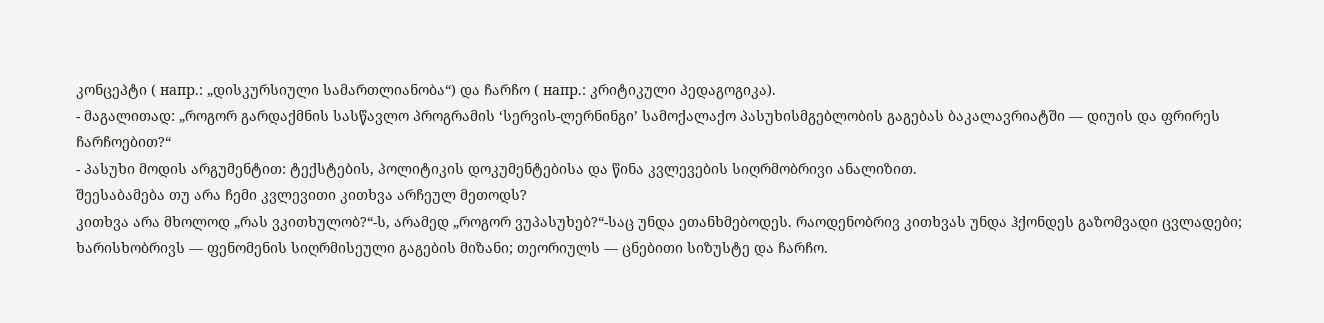კონცეპტი ( напр.: „დისკურსიული სამართლიანობა“) და ჩარჩო ( напр.: კრიტიკული პედაგოგიკა).
- მაგალითად: „როგორ გარდაქმნის სასწავლო პროგრამის ‘სერვის-ლერნინგი’ სამოქალაქო პასუხისმგებლობის გაგებას ბაკალავრიატში — დიუის და ფრირეს ჩარჩოებით?“
- პასუხი მოდის არგუმენტით: ტექსტების, პოლიტიკის დოკუმენტებისა და წინა კვლევების სიღრმობრივი ანალიზით.
შეესაბამება თუ არა ჩემი კვლევითი კითხვა არჩეულ მეთოდს?
კითხვა არა მხოლოდ „რას ვკითხულობ?“-ს, არამედ „როგორ ვუპასუხებ?“-საც უნდა ეთანხმებოდეს. რაოდენობრივ კითხვას უნდა ჰქონდეს გაზომვადი ცვლადები; ხარისხობრივს — ფენომენის სიღრმისეული გაგების მიზანი; თეორიულს — ცნებითი სიზუსტე და ჩარჩო.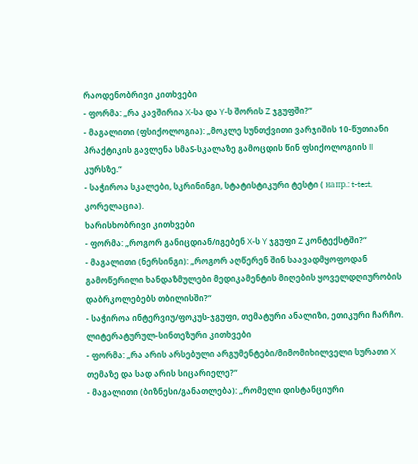რაოდენობრივი კითხვები
- ფორმა: „რა კავშირია X-სა და Y-ს შორის Z ჯგუფში?“
- მაგალითი (ფსიქოლოგია): „მოკლე სუნთქვითი ვარჯიშის 10-წუთიანი პრაქტიკის გავლენა სმაS-სკალაზე გამოცდის წინ ფსიქოლოგიის II კურსზე.“
- საჭიროა სკალები, სკრინინგი, სტატისტიკური ტესტი ( напр.: t-test, კორელაცია).
ხარისხობრივი კითხვები
- ფორმა: „როგორ განიცდიან/იგებენ X-ს Y ჯგუფი Z კონტექსტში?“
- მაგალითი (ნერსინგი): „როგორ აღწერენ შინ საავადმყოფოდან გამოწერილი ხანდაზმულები მედიკამენტის მიღების ყოველდღიურობის დაბრკოლებებს თბილისში?“
- საჭიროა ინტერვიუ/ფოკუს-ჯგუფი, თემატური ანალიზი, ეთიკური ჩარჩო.
ლიტერატურულ-სინთეზური კითხვები
- ფორმა: „რა არის არსებული არგუმენტები/მიმომიხილველი სურათი X თემაზე და სად არის სიცარიელე?“
- მაგალითი (ბიზნესი/განათლება): „რომელი დისტანციური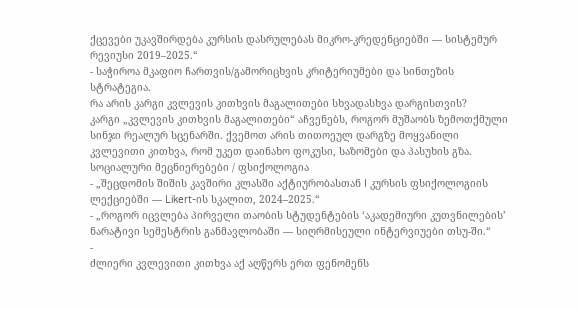ქცევები უკავშირდება კურსის დასრულებას მიკრო-კრედენციებში — სისტემურ რევიუსი 2019–2025.“
- საჭიროა მკაფიო ჩართვის/გამორიცხვის კრიტერიუმები და სინთეზის სტრატეგია.
რა არის კარგი კვლევის კითხვის მაგალითები სხვადასხვა დარგისთვის?
კარგი „კვლევის კითხვის მაგალითები“ აჩვენებს, როგორ მუშაობს ზემოთქმული სინჯი რეალურ სცენარში. ქვემოთ არის თითოეულ დარგზე მოყვანილი კვლევითი კითხვა, რომ უკეთ დაინახო ფოკუსი, საზომები და პასუხის გზა.
სოციალური მეცნიერებები / ფსიქოლოგია
- „შეცდომის შიშის კავშირი კლასში აქტიურობასთან I კურსის ფსიქოლოგიის ლექციებში — Likert-ის სკალით, 2024–2025.“
- „როგორ იცვლება პირველი თაობის სტუდენტების ‘აკადემიური კუთვნილების’ ნარატივი სემესტრის განმავლობაში — სიღრმისეული ინტერვიუები თსუ-ში.“
-
ძლიერი კვლევითი კითხვა აქ აღწერს ერთ ფენომენს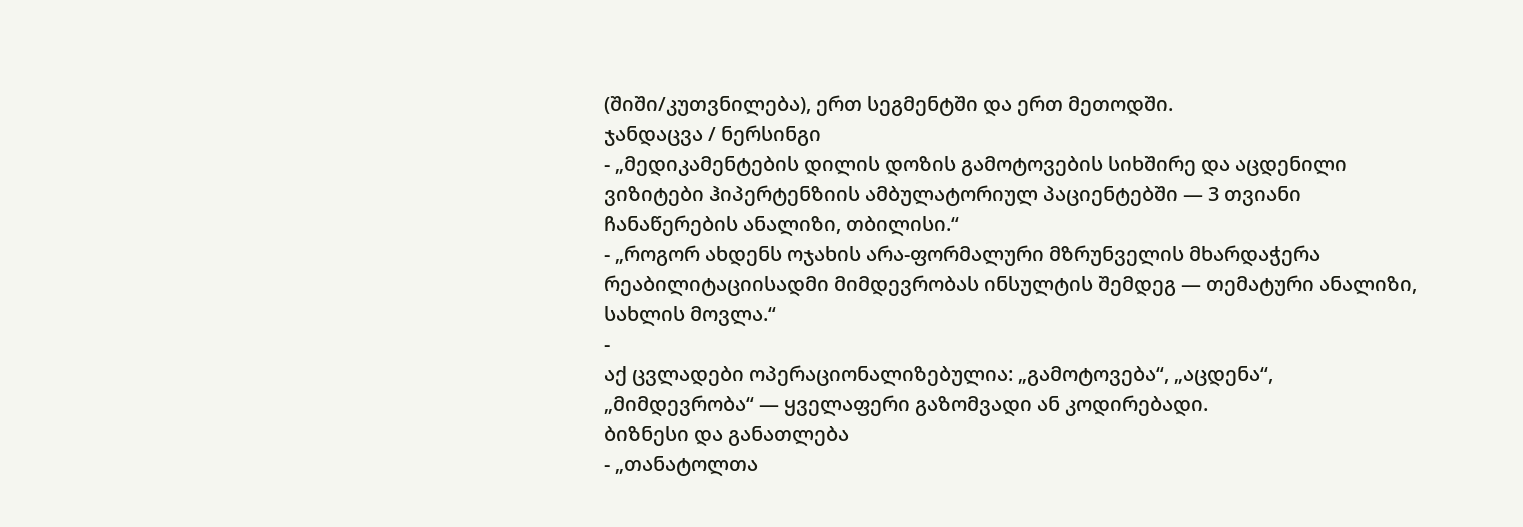(შიში/კუთვნილება), ერთ სეგმენტში და ერთ მეთოდში.
ჯანდაცვა / ნერსინგი
- „მედიკამენტების დილის დოზის გამოტოვების სიხშირე და აცდენილი ვიზიტები ჰიპერტენზიის ამბულატორიულ პაციენტებში — 3 თვიანი ჩანაწერების ანალიზი, თბილისი.“
- „როგორ ახდენს ოჯახის არა-ფორმალური მზრუნველის მხარდაჭერა რეაბილიტაციისადმი მიმდევრობას ინსულტის შემდეგ — თემატური ანალიზი, სახლის მოვლა.“
-
აქ ცვლადები ოპერაციონალიზებულია: „გამოტოვება“, „აცდენა“, „მიმდევრობა“ — ყველაფერი გაზომვადი ან კოდირებადი.
ბიზნესი და განათლება
- „თანატოლთა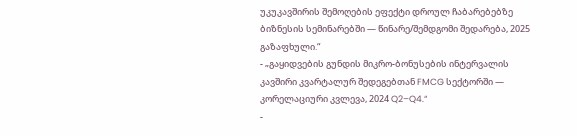უკუკავშირის შემოღების ეფექტი დროულ ჩაბარებებზე ბიზნესის სემინარებში — წინარე/შემდგომი შედარება, 2025 გაზაფხული.“
- „გაყიდვების გუნდის მიკრო-ბონუსების ინტერვალის კავშირი კვარტალურ შედეგებთან FMCG სექტორში — კორელაციური კვლევა, 2024 Q2–Q4.“
-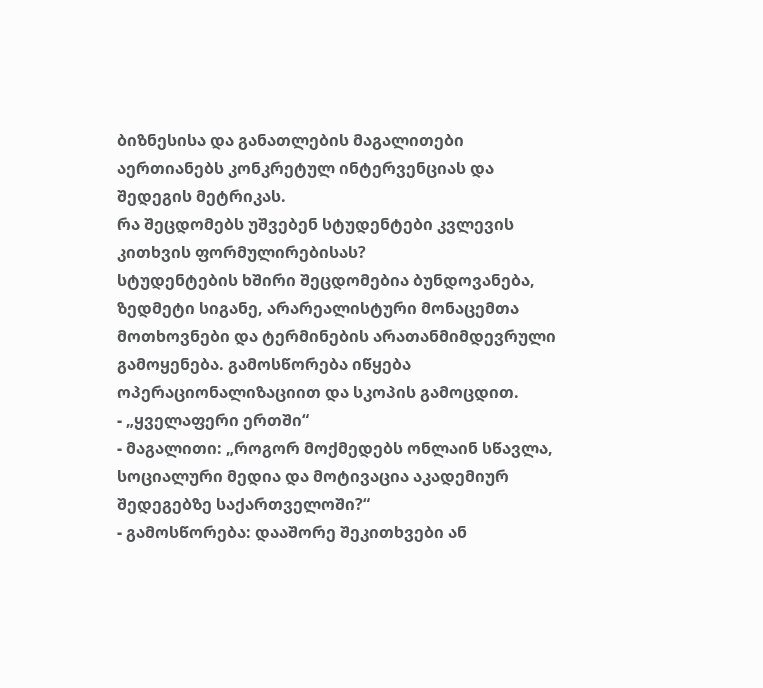ბიზნესისა და განათლების მაგალითები აერთიანებს კონკრეტულ ინტერვენციას და შედეგის მეტრიკას.
რა შეცდომებს უშვებენ სტუდენტები კვლევის კითხვის ფორმულირებისას?
სტუდენტების ხშირი შეცდომებია ბუნდოვანება, ზედმეტი სიგანე, არარეალისტური მონაცემთა მოთხოვნები და ტერმინების არათანმიმდევრული გამოყენება. გამოსწორება იწყება ოპერაციონალიზაციით და სკოპის გამოცდით.
- „ყველაფერი ერთში“
- მაგალითი: „როგორ მოქმედებს ონლაინ სწავლა, სოციალური მედია და მოტივაცია აკადემიურ შედეგებზე საქართველოში?“
- გამოსწორება: დააშორე შეკითხვები ან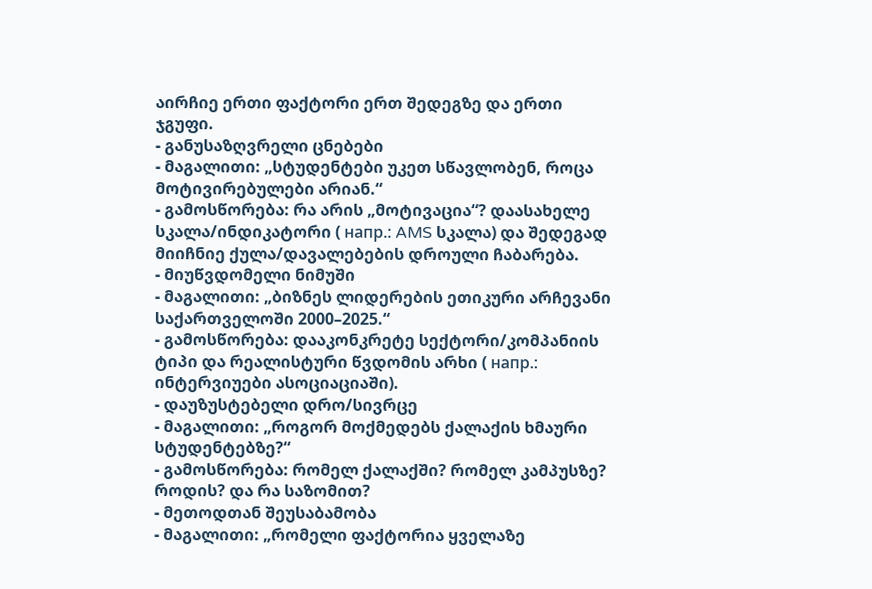აირჩიე ერთი ფაქტორი ერთ შედეგზე და ერთი ჯგუფი.
- განუსაზღვრელი ცნებები
- მაგალითი: „სტუდენტები უკეთ სწავლობენ, როცა მოტივირებულები არიან.“
- გამოსწორება: რა არის „მოტივაცია“? დაასახელე სკალა/ინდიკატორი ( напр.: AMS სკალა) და შედეგად მიიჩნიე ქულა/დავალებების დროული ჩაბარება.
- მიუწვდომელი ნიმუში
- მაგალითი: „ბიზნეს ლიდერების ეთიკური არჩევანი საქართველოში 2000–2025.“
- გამოსწორება: დააკონკრეტე სექტორი/კომპანიის ტიპი და რეალისტური წვდომის არხი ( напр.: ინტერვიუები ასოციაციაში).
- დაუზუსტებელი დრო/სივრცე
- მაგალითი: „როგორ მოქმედებს ქალაქის ხმაური სტუდენტებზე?“
- გამოსწორება: რომელ ქალაქში? რომელ კამპუსზე? როდის? და რა საზომით?
- მეთოდთან შეუსაბამობა
- მაგალითი: „რომელი ფაქტორია ყველაზე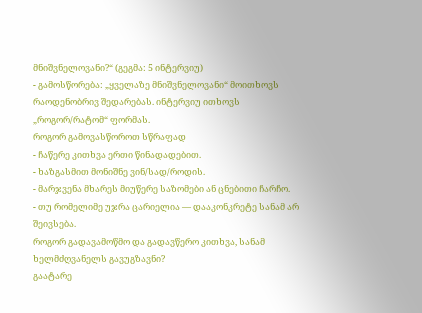მნიშვნელოვანი?“ (გეგმა: 5 ინტერვიუ)
- გამოსწორება: „ყველაზე მნიშვნელოვანი“ მოითხოვს რაოდენობრივ შედარებას. ინტერვიუ ითხოვს „როგორ/რატომ“ ფორმას.
როგორ გამოვასწოროთ სწრაფად
- ჩაწერე კითხვა ერთი წინადადებით.
- ხაზგასმით მონიშნე ვინ/სად/როდის.
- მარჯვენა მხარეს მიუწერე საზომები ან ცნებითი ჩარჩო.
- თუ რომელიმე უჯრა ცარიელია — დააკონკრეტე სანამ არ შეივსება.
როგორ გადავამოწმო და გადავწერო კითხვა, სანამ ხელმძღვანელს გავუგზავნი?
გაატარე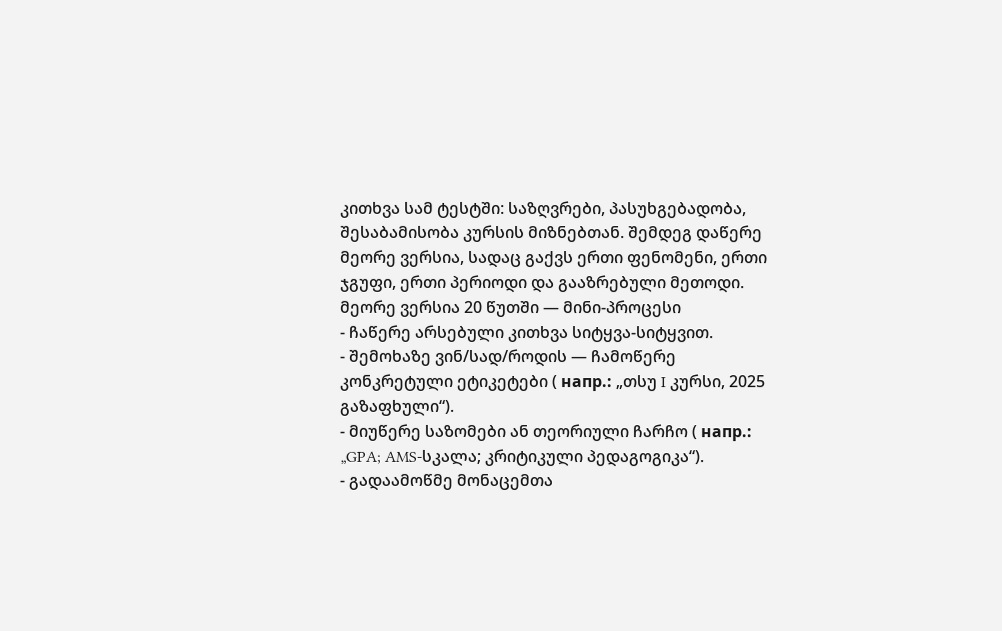კითხვა სამ ტესტში: საზღვრები, პასუხგებადობა, შესაბამისობა კურსის მიზნებთან. შემდეგ დაწერე მეორე ვერსია, სადაც გაქვს ერთი ფენომენი, ერთი ჯგუფი, ერთი პერიოდი და გააზრებული მეთოდი.
მეორე ვერსია 20 წუთში — მინი-პროცესი
- ჩაწერე არსებული კითხვა სიტყვა-სიტყვით.
- შემოხაზე ვინ/სად/როდის — ჩამოწერე კონკრეტული ეტიკეტები ( напр.: „თსუ I კურსი, 2025 გაზაფხული“).
- მიუწერე საზომები ან თეორიული ჩარჩო ( напр.: „GPA; AMS-სკალა; კრიტიკული პედაგოგიკა“).
- გადაამოწმე მონაცემთა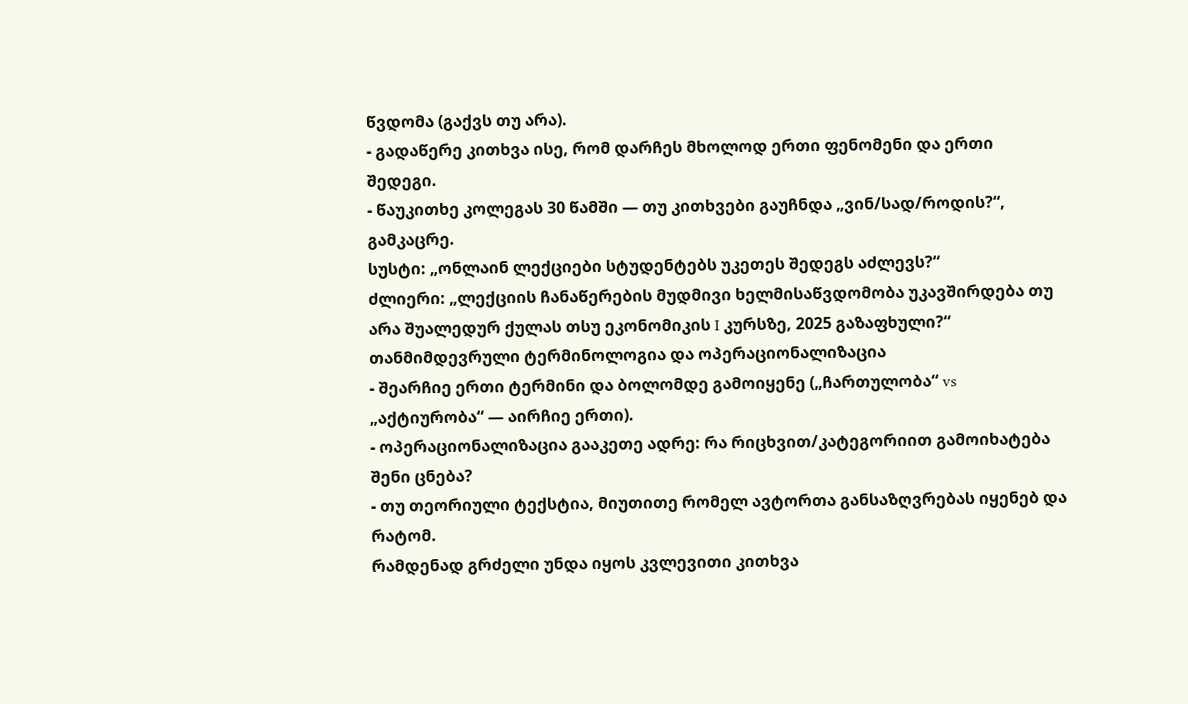წვდომა (გაქვს თუ არა).
- გადაწერე კითხვა ისე, რომ დარჩეს მხოლოდ ერთი ფენომენი და ერთი შედეგი.
- წაუკითხე კოლეგას 30 წამში — თუ კითხვები გაუჩნდა „ვინ/სად/როდის?“, გამკაცრე.
სუსტი: „ონლაინ ლექციები სტუდენტებს უკეთეს შედეგს აძლევს?“
ძლიერი: „ლექციის ჩანაწერების მუდმივი ხელმისაწვდომობა უკავშირდება თუ არა შუალედურ ქულას თსუ ეკონომიკის I კურსზე, 2025 გაზაფხული?“
თანმიმდევრული ტერმინოლოგია და ოპერაციონალიზაცია
- შეარჩიე ერთი ტერმინი და ბოლომდე გამოიყენე („ჩართულობა“ vs „აქტიურობა“ — აირჩიე ერთი).
- ოპერაციონალიზაცია გააკეთე ადრე: რა რიცხვით/კატეგორიით გამოიხატება შენი ცნება?
- თუ თეორიული ტექსტია, მიუთითე რომელ ავტორთა განსაზღვრებას იყენებ და რატომ.
რამდენად გრძელი უნდა იყოს კვლევითი კითხვა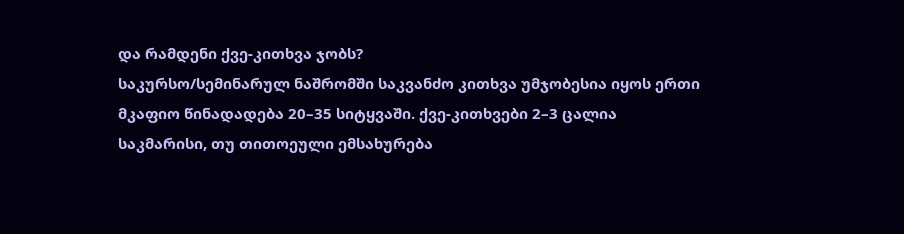და რამდენი ქვე-კითხვა ჯობს?
საკურსო/სემინარულ ნაშრომში საკვანძო კითხვა უმჯობესია იყოს ერთი მკაფიო წინადადება 20–35 სიტყვაში. ქვე-კითხვები 2–3 ცალია საკმარისი, თუ თითოეული ემსახურება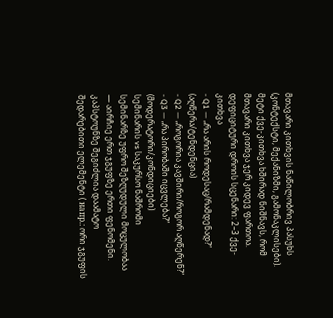მთავარი კითხვის ნაწილობრივ პასუხს (კონტექსტი, მექანიზმი, გამონაკლისები). მეტი ქვე-კითხვა ხშირად ნიშნავს, რომ მთავარი კითხვა ჯერ კიდევ ფართოა.
დეფიციტური დროის სცენარი: 2–3 ქვე-კითხვა
- Q1 — „რა არის როდესაც/რამდენად?“ (აღწერა/ტენდენცია)
- Q2 — „როგორია კავშირი/როგორ აღწერენ?“
- Q3 — „რა პირობაში იცვლება?“ (მოდერატორი/კონდიციები)
სემინარის vs საკურსო ნაშრომი
სემინარზე უფრო შეზღუდული მოცულობაა — აირჩიე ერთ ჯგუფზე ერთი ფენომენი. კაპსტოუნზე შეგიძლია დაამატო შედარებითი ელემენტი ( напр.: ორი ჯგუფის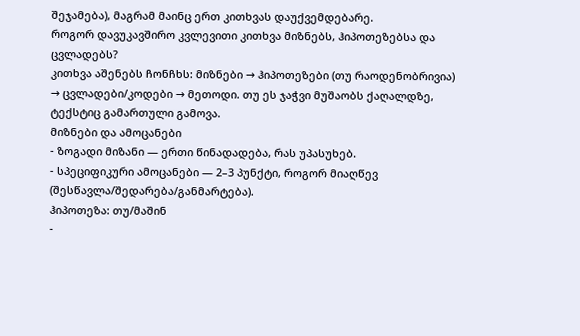შეჯამება), მაგრამ მაინც ერთ კითხვას დაუქვემდებარე.
როგორ დავუკავშირო კვლევითი კითხვა მიზნებს, ჰიპოთეზებსა და ცვლადებს?
კითხვა აშენებს ჩონჩხს: მიზნები → ჰიპოთეზები (თუ რაოდენობრივია) → ცვლადები/კოდები → მეთოდი. თუ ეს ჯაჭვი მუშაობს ქაღალდზე, ტექსტიც გამართული გამოვა.
მიზნები და ამოცანები
- ზოგადი მიზანი — ერთი წინადადება, რას უპასუხებ.
- სპეციფიკური ამოცანები — 2–3 პუნქტი, როგორ მიაღწევ (შესწავლა/შედარება/განმარტება).
ჰიპოთეზა: თუ/მაშინ
-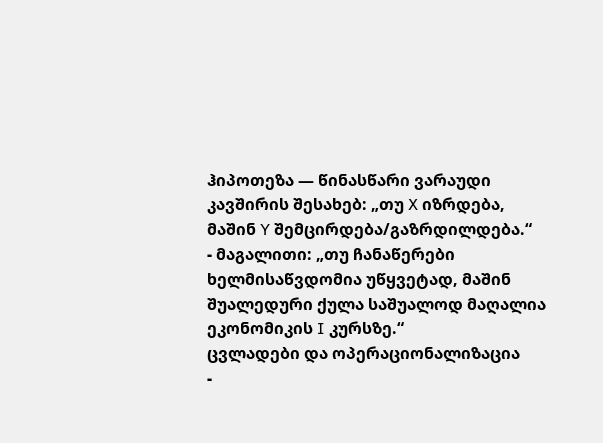ჰიპოთეზა — წინასწარი ვარაუდი კავშირის შესახებ: „თუ X იზრდება, მაშინ Y შემცირდება/გაზრდილდება.“
- მაგალითი: „თუ ჩანაწერები ხელმისაწვდომია უწყვეტად, მაშინ შუალედური ქულა საშუალოდ მაღალია ეკონომიკის I კურსზე.“
ცვლადები და ოპერაციონალიზაცია
-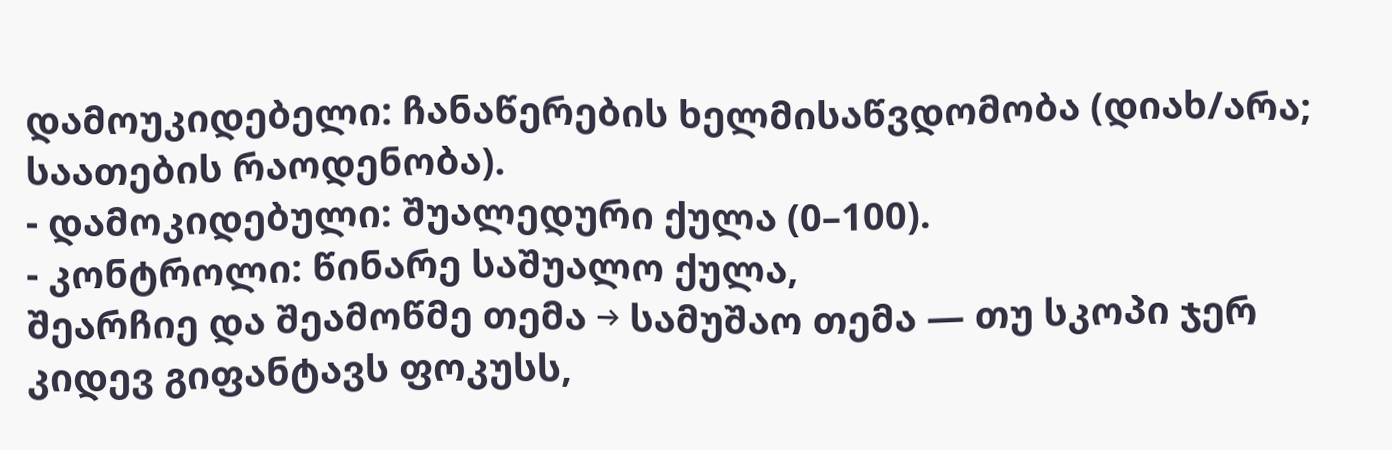დამოუკიდებელი: ჩანაწერების ხელმისაწვდომობა (დიახ/არა; საათების რაოდენობა).
- დამოკიდებული: შუალედური ქულა (0–100).
- კონტროლი: წინარე საშუალო ქულა,
შეარჩიე და შეამოწმე თემა → სამუშაო თემა — თუ სკოპი ჯერ კიდევ გიფანტავს ფოკუსს,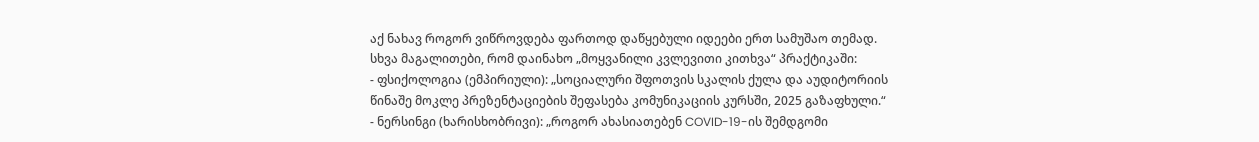აქ ნახავ როგორ ვიწროვდება ფართოდ დაწყებული იდეები ერთ სამუშაო თემად.
სხვა მაგალითები, რომ დაინახო „მოყვანილი კვლევითი კითხვა“ პრაქტიკაში:
- ფსიქოლოგია (ემპირიული): „სოციალური შფოთვის სკალის ქულა და აუდიტორიის წინაშე მოკლე პრეზენტაციების შეფასება კომუნიკაციის კურსში, 2025 გაზაფხული.“
- ნერსინგი (ხარისხობრივი): „როგორ ახასიათებენ COVID-19-ის შემდგომი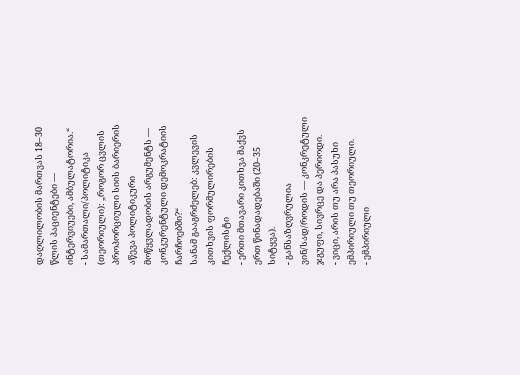დაღლილობის მართვას 18–30 წლის პაციენტები — ინტერვიუები, ამბულატორია.“
- სამართალი/პოლიტიკა (თეორიული): „როგორ ცვლის პროპორციული სიის ბარიერის აწევა პოლიტიკური მოწყვლადობის არგუმენტს — კონკურენტული დემოკრატიის ჩარჩოებში?“
სანამ გააგრძელებ: კვლევის კითხვის ფორმულირების ჩექლისტი
- ერთი მთავარი კითხვა მაქვს ერთ წინადადებაში (20–35 სიტყვა).
- განსაზღვრულია ვინ/სად/როდის — კონკრეტული ჯგუფი, სივრცე და პერიოდი.
- ვიცი, არის თუ არა პასუხი ემპირიული თუ თეორიული.
- ემპირიული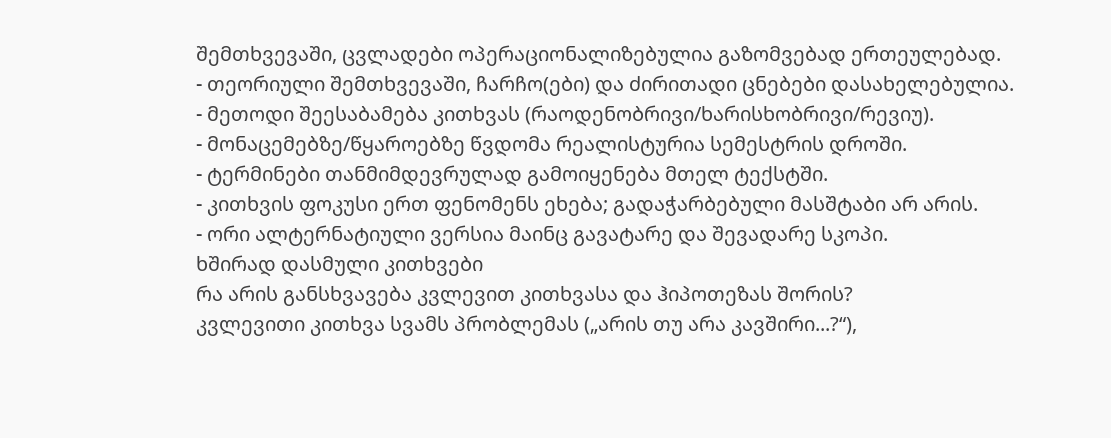შემთხვევაში, ცვლადები ოპერაციონალიზებულია გაზომვებად ერთეულებად.
- თეორიული შემთხვევაში, ჩარჩო(ები) და ძირითადი ცნებები დასახელებულია.
- მეთოდი შეესაბამება კითხვას (რაოდენობრივი/ხარისხობრივი/რევიუ).
- მონაცემებზე/წყაროებზე წვდომა რეალისტურია სემესტრის დროში.
- ტერმინები თანმიმდევრულად გამოიყენება მთელ ტექსტში.
- კითხვის ფოკუსი ერთ ფენომენს ეხება; გადაჭარბებული მასშტაბი არ არის.
- ორი ალტერნატიული ვერსია მაინც გავატარე და შევადარე სკოპი.
ხშირად დასმული კითხვები
რა არის განსხვავება კვლევით კითხვასა და ჰიპოთეზას შორის?
კვლევითი კითხვა სვამს პრობლემას („არის თუ არა კავშირი...?“),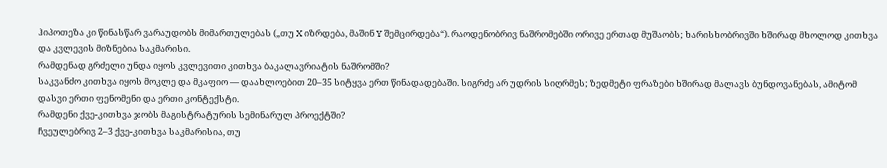ჰიპოთეზა კი წინასწარ ვარაუდობს მიმართულებას („თუ X იზრდება, მაშინ Y შემცირდება“). რაოდენობრივ ნაშრომებში ორივე ერთად მუშაობს; ხარისხობრივში ხშირად მხოლოდ კითხვა და კვლევის მიზნებია საკმარისი.
რამდენად გრძელი უნდა იყოს კვლევითი კითხვა ბაკალავრიატის ნაშრომში?
საკვანძო კითხვა იყოს მოკლე და მკაფიო — დაახლოებით 20–35 სიტყვა ერთ წინადადებაში. სიგრძე არ უდრის სიღრმეს; ზედმეტი ფრაზები ხშირად მალავს ბუნდოვანებას, ამიტომ დასვი ერთი ფენომენი და ერთი კონტექსტი.
რამდენი ქვე-კითხვა ჯობს მაგისტრატურის სემინარულ პროექტში?
ჩვეულებრივ 2–3 ქვე-კითხვა საკმარისია, თუ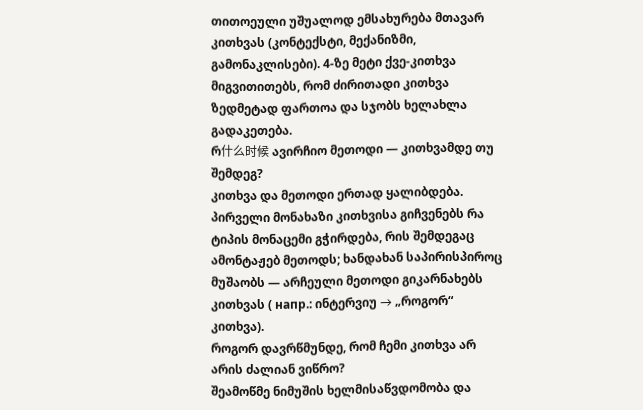თითოეული უშუალოდ ემსახურება მთავარ კითხვას (კონტექსტი, მექანიზმი, გამონაკლისები). 4-ზე მეტი ქვე-კითხვა მიგვითითებს, რომ ძირითადი კითხვა ზედმეტად ფართოა და სჯობს ხელახლა გადაკეთება.
რ什么时候 ავირჩიო მეთოდი — კითხვამდე თუ შემდეგ?
კითხვა და მეთოდი ერთად ყალიბდება. პირველი მონახაზი კითხვისა გიჩვენებს რა ტიპის მონაცემი გჭირდება, რის შემდეგაც ამონტაჟებ მეთოდს; ხანდახან საპირისპიროც მუშაობს — არჩეული მეთოდი გიკარნახებს კითხვას ( напр.: ინტერვიუ → „როგორ“ კითხვა).
როგორ დავრწმუნდე, რომ ჩემი კითხვა არ არის ძალიან ვიწრო?
შეამოწმე ნიმუშის ხელმისაწვდომობა და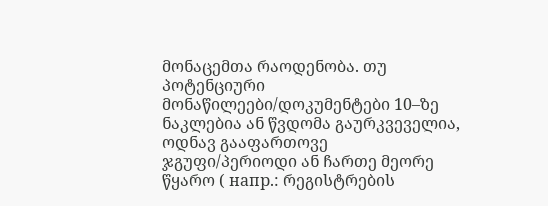მონაცემთა რაოდენობა. თუ პოტენციური მონაწილეები/დოკუმენტები 10–ზე ნაკლებია ან წვდომა გაურკვეველია, ოდნავ გააფართოვე ჯგუფი/პერიოდი ან ჩართე მეორე წყარო ( напр.: რეგისტრების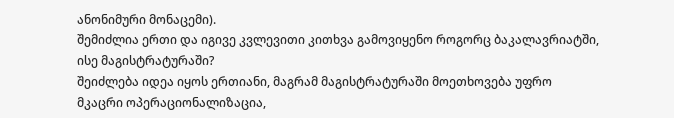ანონიმური მონაცემი).
შემიძლია ერთი და იგივე კვლევითი კითხვა გამოვიყენო როგორც ბაკალავრიატში, ისე მაგისტრატურაში?
შეიძლება იდეა იყოს ერთიანი, მაგრამ მაგისტრატურაში მოეთხოვება უფრო მკაცრი ოპერაციონალიზაცია,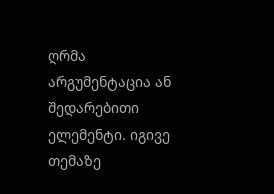ღრმა არგუმენტაცია ან შედარებითი ელემენტი. იგივე თემაზე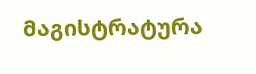მაგისტრატურა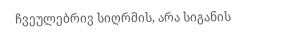ჩვეულებრივ სიღრმის, არა სიგანის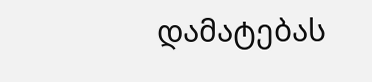დამატებას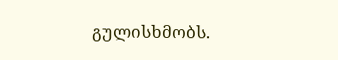გულისხმობს.